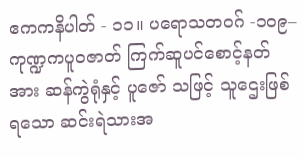ဧကကနိပါတ် - ၁၁။ ပရောသတဝဂ် -၁၀၉– ကုဏ္ဍကပူဝဇာတ် ကြက်ဆူပင်စောင့်နတ်အား ဆန်ကွဲရုံနှင့် ပူဇော် သဖြင့် သူဌေးဖြစ်ရသော ဆင်းရဲသားအ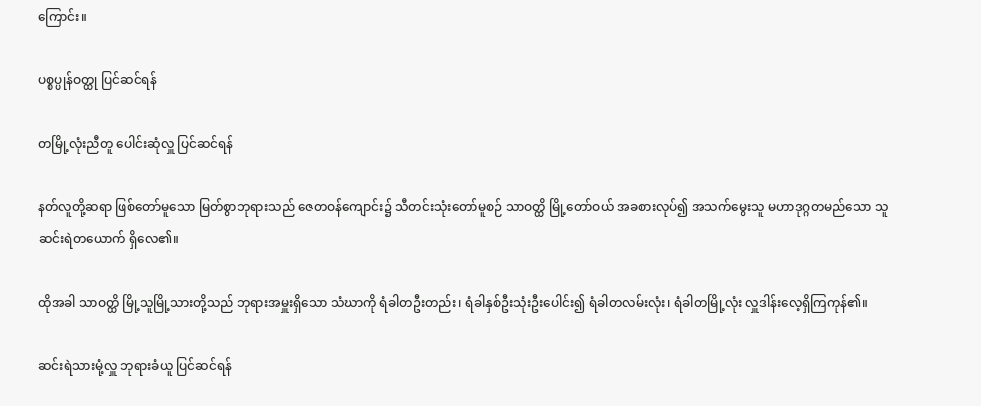ကြောင်း။

ပစ္စပ္ပုန်ဝတ္ထု ပြင်ဆင်ရန်

တမြို့လုံးညီတူ ပေါင်းဆုံလှူ ပြင်ဆင်ရန်

နတ်လူတို့ဆရာ ဖြစ်တော်မူသော မြတ်စွာဘုရားသည် ဇေတဝန်ကျောင်း၌ သီတင်းသုံးတော်မူစဉ် သာဝတ္ထိ မြို့တော်ဝယ် အခစားလုပ်၍ အသက်မွေးသူ မဟာဒုဂ္ဂတမည်သော သူဆင်းရဲတယောက် ရှိလေ၏။

ထိုအခါ သာဝတ္ထိ မြို့သူမြို့သားတို့သည် ဘုရားအမှူးရှိသော သံဃာကို ရံခါတဦးတည်း၊ ရံခါနှစ်ဦးသုံးဦးပေါင်း၍ ရံခါတလမ်းလုံး၊ ရံခါတမြို့လုံး လှူဒါန်းလေ့ရှိကြကုန်၏။

ဆင်းရဲသားမုံ့လှူ ဘုရားခံယူ ပြင်ဆင်ရန်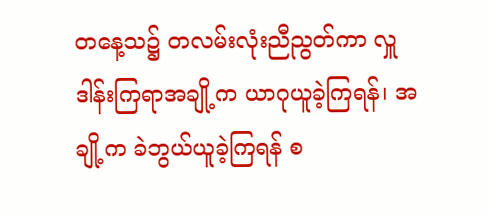တနေ့သ၌ တလမ်းလုံးညီညွတ်ကာ လှူဒါန်းကြရာအချို့က ယာဂုယူခဲ့ကြရန်၊ အချို့က ခဲဘွယ်ယူခဲ့ကြရန် စ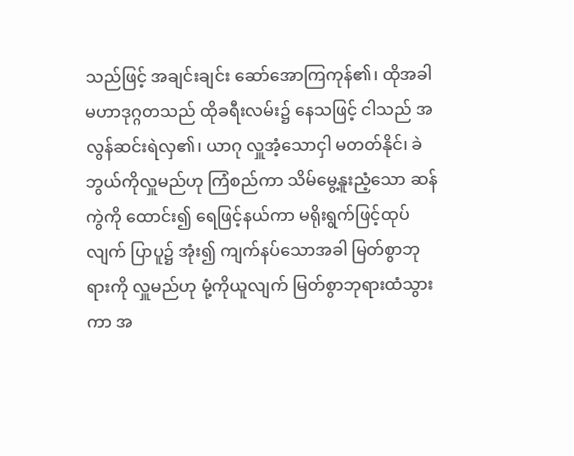သည်ဖြင့် အချင်းချင်း ဆော်အောကြကုန်၏၊ ထိုအခါ မဟာဒုဂ္ဂတသည် ထိုခရီးလမ်း၌ နေသဖြင့် ငါသည် အလွန်ဆင်းရဲလှ၏၊ ယာဂု လှူအံ့သောငှါ မတတ်နိုင်၊ ခဲဘွယ်ကိုလှူမည်ဟု ကြံစည်ကာ သိမ်မွေ့နူးညံ့သော ဆန်ကွဲကို ထောင်း၍ ရေဖြင့်နယ်ကာ မရိုးရွက်ဖြင့်ထုပ်လျက် ပြာပူ၌ အုံး၍ ကျက်နပ်သောအခါ မြတ်စွာဘုရားကို လှူမည်ဟု မုံ့ကိုယူလျက် မြတ်စွာဘုရားထံသွားကာ အ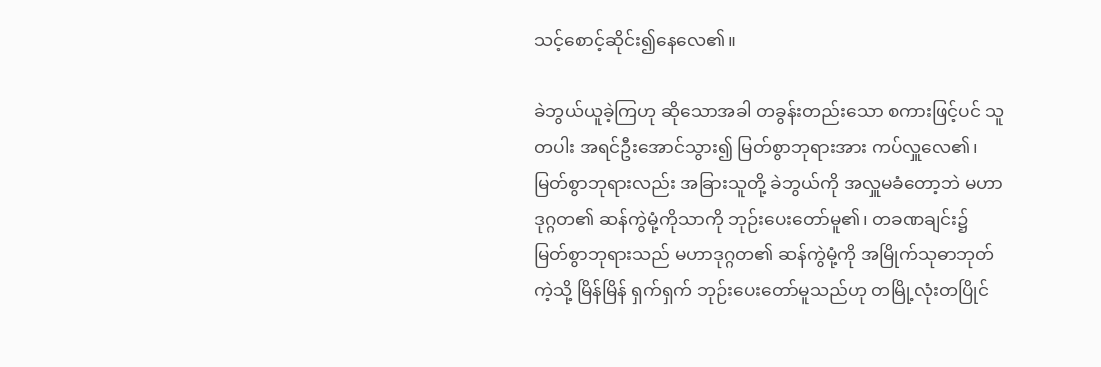သင့်စောင့်ဆိုင်း၍နေလေ၏။

ခဲဘွယ်ယူခဲ့ကြဟု ဆိုသောအခါ တခွန်းတည်းသော စကားဖြင့်ပင် သူတပါး အရင်ဦးအောင်သွား၍ မြတ်စွာဘုရားအား ကပ်လှူလေ၏၊ မြတ်စွာဘုရားလည်း အခြားသူတို့ ခဲဘွယ်ကို အလှူမခံတော့ဘဲ မဟာဒုဂ္ဂတ၏ ဆန်ကွဲမုံ့ကိုသာကို ဘုဉ်းပေးတော်မူ၏၊ တခဏချင်း၌ မြတ်စွာဘုရားသည် မဟာဒုဂ္ဂတ၏ ဆန်ကွဲမုံ့ကို အမြိုက်သုဓာဘုတ်ကဲ့သို့ မြိန်မြိန် ရှက်ရှက် ဘုဉ်းပေးတော်မူသည်ဟု တမြို့လုံးတပြိုင်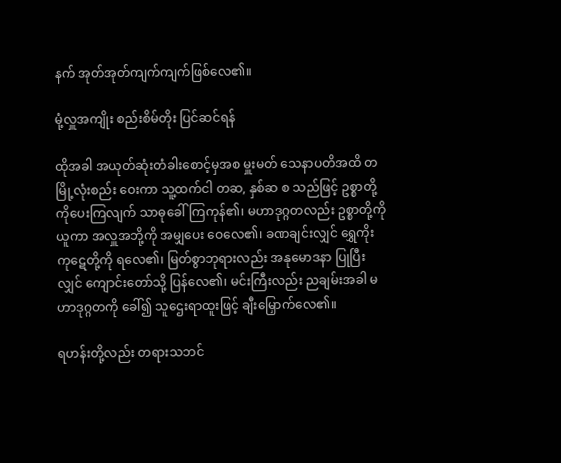နက် အုတ်အုတ်ကျက်ကျက်ဖြစ်လေ၏။

မုံ့လှူအကျိုး စည်းစိမ်တိုး ပြင်ဆင်ရန်

ထိုအခါ အယုတ်ဆုံးတံခါးစောင့်မှအစ မှူးမတ် သေနာပတိအထိ တမြို့လုံးစည်း ဝေးကာ သူ့ထက်ငါ တဆ, နှစ်ဆ စ သည်ဖြင့် ဥစ္စာတို့ကိုပေးကြလျက် သာဓုခေါ်ကြကုန်၏၊ မဟာဒုဂ္ဂတလည်း ဥစ္စာတို့ကိုယူကာ အလှူအဘို့ကို အမျှပေး ဝေလေ၏၊ ခဏချင်းလျှင် ရွှေကိုးကုဋေတို့ကို ရလေ၏၊ မြတ်စွာဘုရားလည်း အနုမောဒနာ ပြုပြီးလျှင် ကျောင်းတော်သို့ ပြန်လေ၏၊ မင်းကြီးလည်း ညချမ်းအခါ မဟာဒုဂ္ဂတကို ခေါ်၍ သူဌေးရာထူးဖြင့် ချီးမြှောက်လေ၏။

ရဟန်းတို့လည်း တရားသဘင်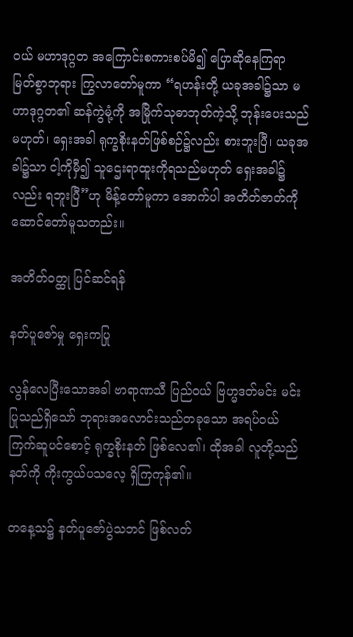ဝယ် မဟာဒုဂ္ဂတ အကြောင်းစကားစပ်မိ၍ ပြောဆိုနေကြရာ မြတ်စွာဘုရား ကြွလာတော်မူကာ “ရဟန်းတို့ ယခုအခါ၌သာ မဟာဒုဂ္ဂတ၏ ဆန်ကွဲမုံ့ကို အမြိုက်သုဓာဘုတ်ကဲ့သို့ ဘုန်းပေးသည်မဟုတ်၊ ရှေးအခါ ရုက္ခစိုးနတ်ဖြစ်စဉ်၌လည်း စားဘူးပြီ၊ ယခုအခါ၌သာ ငါ့ကိုမှီ၍ သူဌေးရာထူးကိုရသည်မဟုတ် ရှေးအခါ၌လည်း ရဘူးပြီ”ဟု မိန့်တော်မူကာ အောက်ပါ အတိတ်ဇာတ်ကို ဆောင်တော်မူသတည်း။

အတိတ်ဝတ္ထု ပြင်ဆင်ရန်

နတ်ပူဇော်မှု ရှေးကပြု

လွန်လေပြီးသောအခါ ဗာရာဏသီ ပြည်ဝယ် ဗြဟ္မဒတ်မင်း မင်းပြုသည်ရှိသော် ဘုရားအလောင်းသည်တခုသော အရပ်ဝယ် ကြက်ဆူပင်စောင့် ရုက္ခစိုးနတ် ဖြစ်လေ၏၊ ထိုအခါ လူတို့သည် နတ်ကို ကိုးကွယ်ပသလေ့ ရှိကြကုန်၏။

တနေ့သ၌ နတ်ပူဇော်ပွဲသဘင် ဖြစ်လတ်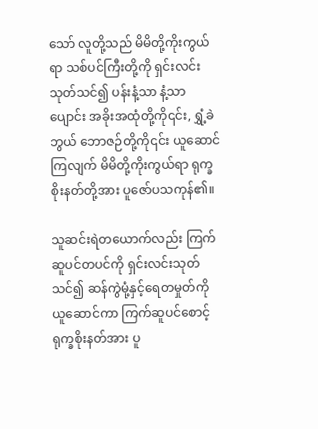သော် လူတို့သည် မိမိတို့ကိုးကွယ်ရာ သစ်ပင်ကြီးတို့ကို ရှင်းလင်း သုတ်သင်၍ ပန်းနံ့သာ နံ့သာပျောင်း အခိုးအထုံတို့ကို၎င်း, ရွှံ့ခဲဘွယ် ဘောဇဉ်တို့ကို၎င်း ယူဆောင်ကြလျက် မိမိတို့ကိုးကွယ်ရာ ရုက္ခစိုးနတ်တို့အား ပူဇော်ပသကုန်၏။

သူဆင်းရဲတယောက်လည်း ကြက်ဆူပင်တပင်ကို ရှင်းလင်းသုတ်သင်၍ ဆန်ကွဲမုံ့နှင့်ရေတမှုတ်ကို ယူဆောင်ကာ ကြက်ဆူပင်စောင့် ရုက္ခစိုးနတ်အား ပူ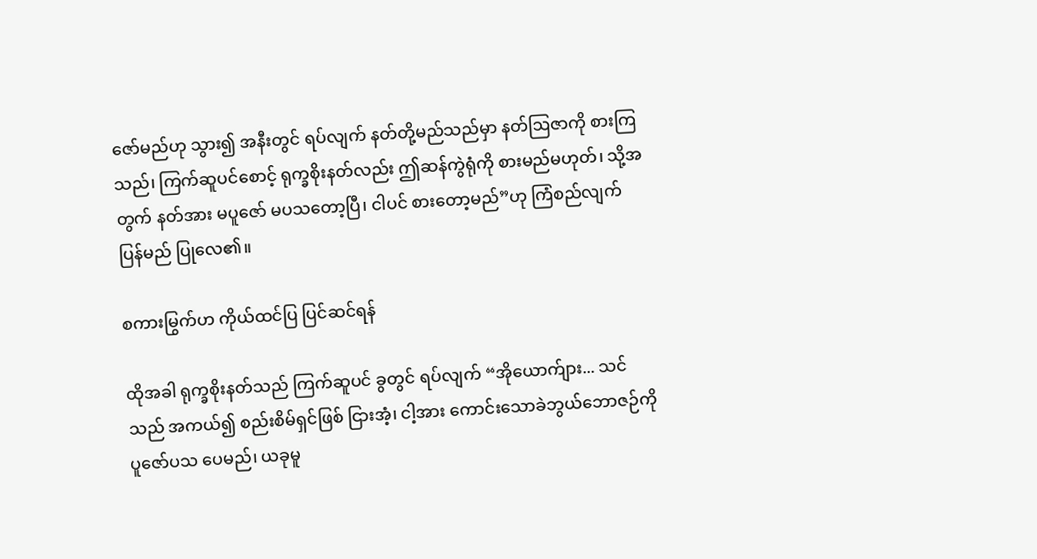ဇော်မည်ဟု သွား၍ အနီးတွင် ရပ်လျက် နတ်တို့မည်သည်မှာ နတ်ဩဇာကို စားကြသည်၊ ကြက်ဆူပင်စောင့် ရုက္ခစိုးနတ်လည်း ဤဆန်ကွဲရုံကို စားမည်မဟုတ်၊ သို့အတွက် နတ်အား မပူဇော် မပသတော့ပြီ၊ ငါပင် စားတော့မည်”ဟု ကြံစည်လျက် ပြန်မည် ပြုလေ၏။

စကားမြွက်ဟ ကိုယ်ထင်ပြ ပြင်ဆင်ရန်

ထိုအခါ ရုက္ခစိုးနတ်သည် ကြက်ဆူပင် ခွတွင် ရပ်လျက် “အိုယောက်ျား... သင်သည် အကယ်၍ စည်းစိမ်ရှင်ဖြစ် ငြားအံ့၊ ငါ့အား ကောင်းသောခဲဘွယ်ဘောဇဉ်ကို ပူဇော်ပသ ပေမည်၊ ယခုမူ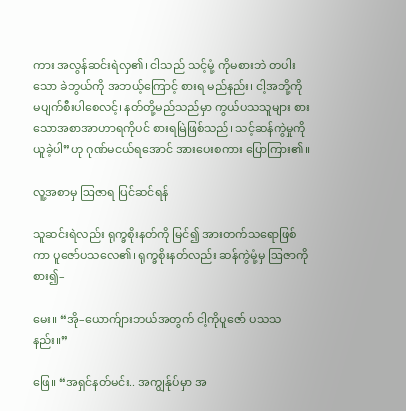ကား အလွန်ဆင်းရဲလှ၏၊ ငါသည် သင့်မုံ့ ကိုမစားဘဲ တပါးသော ခဲဘွယ်ကို အဘယ့်ကြောင့် စားရ မည်နည်း၊ ငါ့အဘို့ကို မပျက်စီးပါစေလင့်၊ နတ်တို့မည်သည်မှာ ကွယ်ပသသူများ စားသောအစာအာဟာရကိုပင် စားရမြဲဖြစ်သည်၊ သင့်ဆန်ကွဲမှုကို ယူခဲ့ပါ”ဟု ဂုဏ်မငယ်ရအောင် အားပေးစကား ပြောကြား၏။

လူ့အစာမှ ဩဇာရ ပြင်ဆင်ရန်

သူဆင်းရဲလည်း ရုက္ခစိုးနတ်ကို မြင်၍ အားတက်သရောဖြစ်ကာ ပူဇော်ပသလေ၏၊ ရုက္ခစိုးနတ်လည်း ဆန်ကွဲမုံ့မှ ဩဇာကိုစား၍–

မေး။ “အို–ယောက်ျားဘယ်အတွက် ငါ့ကိုပူဇော် ပသသနည်း။”

ဖြေ။ “အရှင်နတ်မင်း.. အကျွန်ုပ်မှာ အ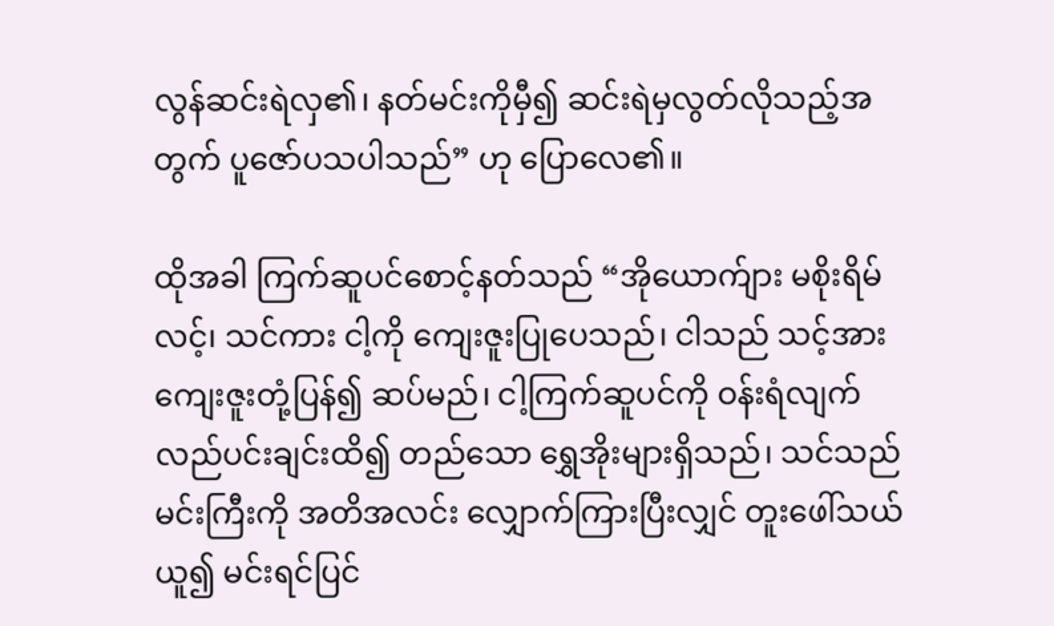လွန်ဆင်းရဲလှ၏၊ နတ်မင်းကိုမှီ၍ ဆင်းရဲမှလွတ်လိုသည့်အတွက် ပူဇော်ပသပါသည်” ဟု ပြောလေ၏။

ထိုအခါ ကြက်ဆူပင်စောင့်နတ်သည် “အိုယောက်ျား မစိုးရိမ်လင့်၊ သင်ကား ငါ့ကို ကျေးဇူးပြုပေသည်၊ ငါသည် သင့်အား ကျေးဇူးတုံ့ပြန်၍ ဆပ်မည်၊ ငါ့ကြက်ဆူပင်ကို ဝန်းရံလျက် လည်ပင်းချင်းထိ၍ တည်သော ရွှေအိုးများရှိသည်၊ သင်သည် မင်းကြီးကို အတိအလင်း လျှောက်ကြားပြီးလျှင် တူးဖေါ်သယ်ယူ၍ မင်းရင်ပြင်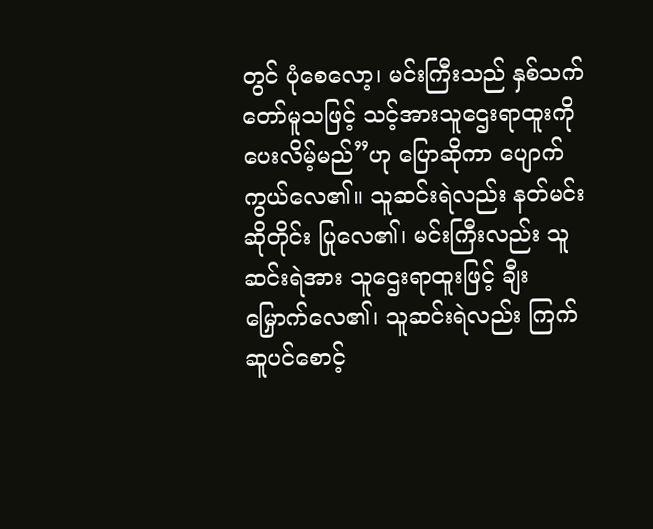တွင် ပုံစေလော့၊ မင်းကြီးသည် နှစ်သက်တော်မူသဖြင့် သင့်အားသူဌေးရာထူးကို ပေးလိမ့်မည်”ဟု ပြောဆိုကာ ပျောက်ကွယ်လေ၏။ သူဆင်းရဲလည်း နတ်မင်းဆိုတိုင်း ပြုလေ၏၊ မင်းကြီးလည်း သူဆင်းရဲအား သူဌေးရာထူးဖြင့် ချီးမြှောက်လေ၏၊ သူဆင်းရဲလည်း ကြက်ဆူပင်စောင့်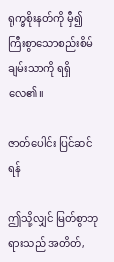ရုက္ခစိုးနတ်ကို မှီ၍ ကြီးစွာသောစည်းစိမ်ချမ်းသာကို ရရှိလေ၏။

ဇာတ်ပေါင်း ပြင်ဆင်ရန်

ဤသို့လျှင် မြတ်စွာဘုရားသည် အတိတ်,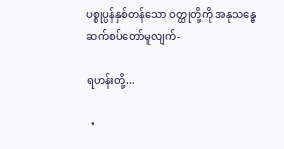ပစ္စုပ္ပန်နှစ်တန်သော ဝတ္ထုတို့ကို အနုသန္ဓေဆက်စပ်တော်မူလျက်-

ရဟန်းတို့...

  •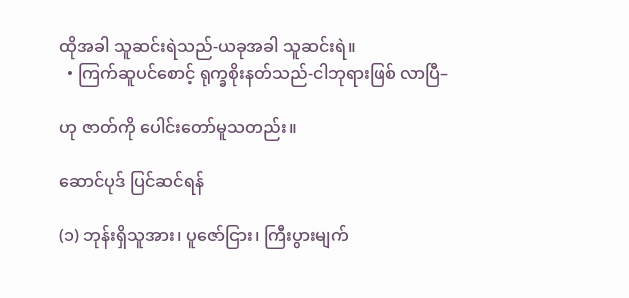ထိုအခါ သူဆင်းရဲသည်-ယခုအခါ သူဆင်းရဲ။
  • ကြက်ဆူပင်စောင့် ရုက္ခစိုးနတ်သည်-ငါဘုရားဖြစ် လာပြီ–

ဟု ဇာတ်ကို ပေါင်းတော်မူသတည်း။

ဆောင်ပုဒ် ပြင်ဆင်ရန်

(၁) ဘုန်းရှိသူအား၊ ပူဇော်ငြား၊ ကြီးပွားမျက်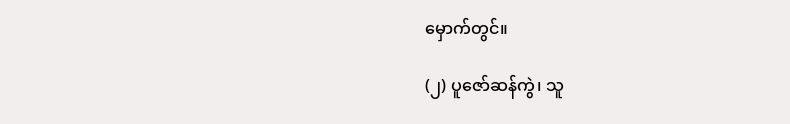မှောက်တွင်။

(၂) ပူဇော်ဆန်ကွဲ၊ သူ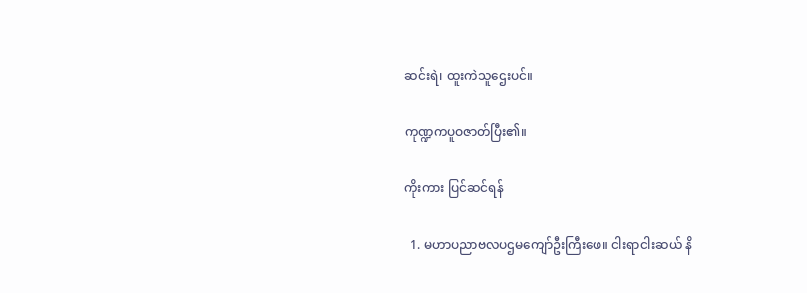ဆင်းရဲ၊ ထူးကဲသူဌေးပင်။

ကုဏ္ဍကပူဝဇာတ်ပြီး၏။

ကိုးကား ပြင်ဆင်ရန်

  1. မဟာပညာဗလပဌမကျော်ဦးကြီးဖေ။ ငါးရာငါးဆယ် နိ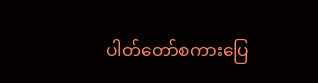ပါတ်တော်စကားပြေ